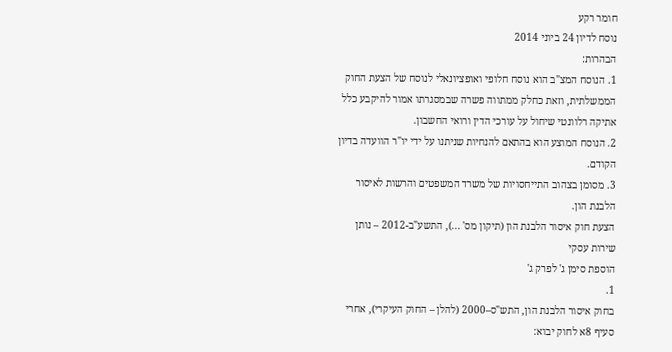חומר רקע
נוסח לדיון 24 ביוני 2014
הבהרות:
1. הנוסח המצ"ב הוא נוסח חלופי ואופציונאלי לנוסח של הצעת החוק הממשלתית, וזאת כחלק ממתווה פשרה שבמסגרתו אמור להיקבע כלל אתיקה רלוונטי שיחול על עורכי הדין ורואי החשבון.
2. הנוסח המוצע הוא בהתאם להנחיות שניתנו על ידי יו"ר הוועדה בדיון הקודם.
3. מסומן בצהוב התייחסויות של משרד המשפטים והרשות לאיסור הלבנת הון.
הצעת חוק איסור הלבנת הון (תיקון מס' ...), התשע"ב-2012 – נותן שירות עסקי
הוספת סימן ג' לפרק ג'
1.
בחוק איסור הלבנת הון, התש"ס–2000 (להלן – החוק העיקרי), אחרי סעיף 8א לחוק יבוא: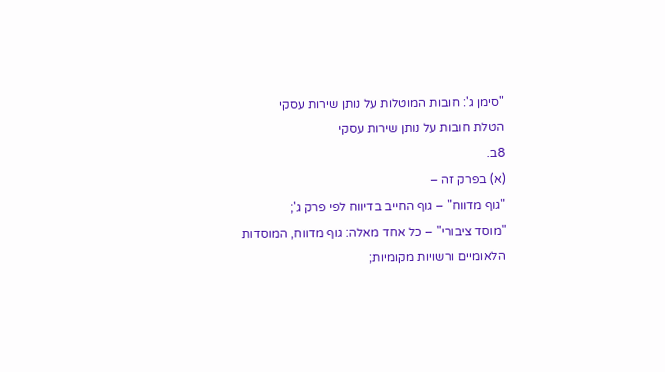"סימן ג': חובות המוטלות על נותן שירות עסקי
הטלת חובות על נותן שירות עסקי
8ב.
(א) בפרק זה –
"גוף מדווח" – גוף החייב בדיווח לפי פרק ג';
"מוסד ציבורי" – כל אחד מאלה: גוף מדווח, המוסדות הלאומיים ורשויות מקומיות;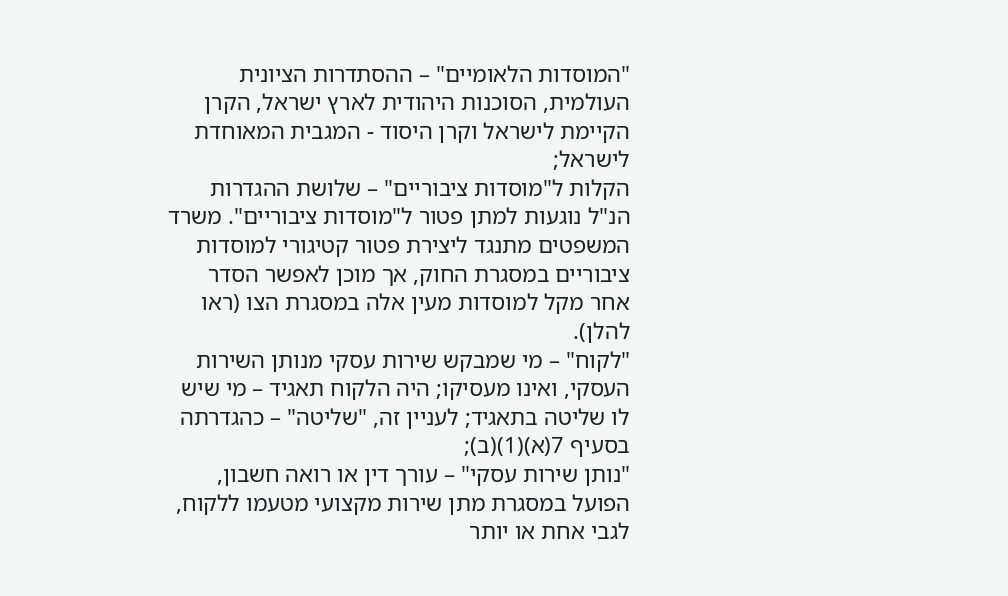"המוסדות הלאומיים" – ההסתדרות הציונית העולמית, הסוכנות היהודית לארץ ישראל, הקרן הקיימת לישראל וקרן היסוד - המגבית המאוחדת לישראל;
הקלות ל"מוסדות ציבוריים" – שלושת ההגדרות הנ"ל נוגעות למתן פטור ל"מוסדות ציבוריים". משרד המשפטים מתנגד ליצירת פטור קטיגורי למוסדות ציבוריים במסגרת החוק, אך מוכן לאפשר הסדר אחר מקל למוסדות מעין אלה במסגרת הצו (ראו להלן).
"לקוח" – מי שמבקש שירות עסקי מנותן השירות העסקי, ואינו מעסיקו; היה הלקוח תאגיד – מי שיש לו שליטה בתאגיד; לעניין זה, "שליטה" – כהגדרתה בסעיף 7(א)(1)(ב);
"נותן שירות עסקי" – עורך דין או רואה חשבון, הפועל במסגרת מתן שירות מקצועי מטעמו ללקוח, לגבי אחת או יותר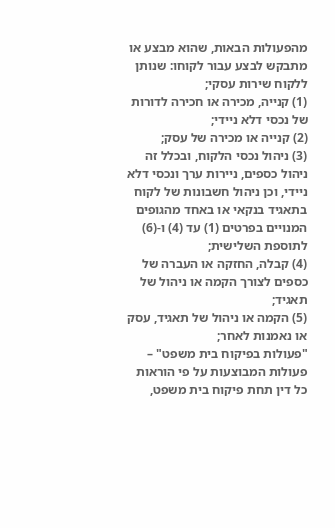מהפעולות הבאות, שהוא מבצע או מתבקש לבצע עבור לקוחו: שנותן ללקוח שירות עסקי;
(1) קנייה, מכירה או חכירה לדורות של נכסי דלא ניידי;
(2) קנייה או מכירה של עסק;
(3) ניהול נכסי הלקוח, ובכלל זה ניהול כספים, ניירות ערך ונכסי דלא ניידי, וכן ניהול חשבונות של לקוח בתאגיד בנקאי או באחד מהגופים המנויים בפרטים (1) עד (4) ו-(6) לתוספת השלישית;
(4) קבלה, החזקה או העברה של כספים לצורך הקמה או ניהול של תאגיד;
(5) הקמה או ניהול של תאגיד, עסק או נאמנות לאחר;
"פעולות בפיקוח בית משפט" – פעולות המבוצעות על פי הוראות כל דין תחת פיקוח בית משפט,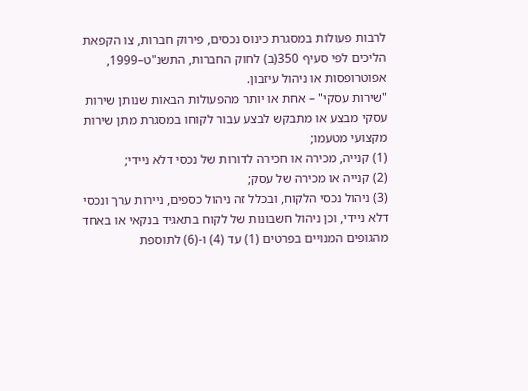לרבות פעולות במסגרת כינוס נכסים, פירוק חברות, צו הקפאת הליכים לפי סעיף 350(ב) לחוק החברות, התשנ"ט–1999, אפוטרופסות או ניהול עיזבון.
"שירות עסקי" – אחת או יותר מהפעולות הבאות שנותן שירות עסקי מבצע או מתבקש לבצע עבור לקוחו במסגרת מתן שירות מקצועי מטעמו;
(1) קנייה, מכירה או חכירה לדורות של נכסי דלא ניידי;
(2) קנייה או מכירה של עסק;
(3) ניהול נכסי הלקוח, ובכלל זה ניהול כספים, ניירות ערך ונכסי דלא ניידי, וכן ניהול חשבונות של לקוח בתאגיד בנקאי או באחד מהגופים המנויים בפרטים (1) עד (4) ו-(6) לתוספת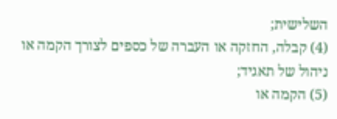השלישית;
(4) קבלה, החזקה או העברה של כספים לצורך הקמה או ניהול של תאגיד;
(5) הקמה או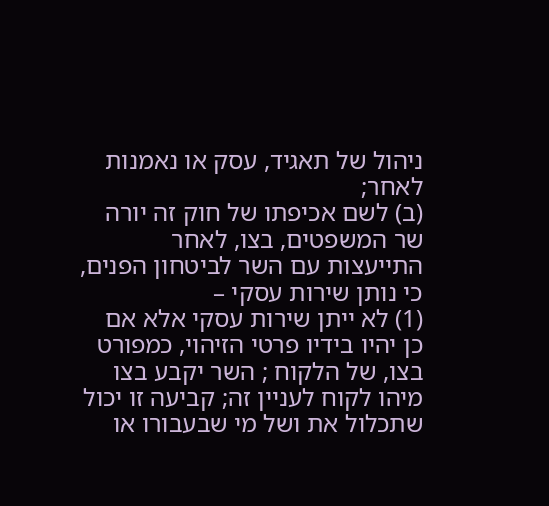ניהול של תאגיד, עסק או נאמנות לאחר;
(ב) לשם אכיפתו של חוק זה יורה שר המשפטים, בצו, לאחר התייעצות עם השר לביטחון הפנים, כי נותן שירות עסקי –
(1) לא ייתן שירות עסקי אלא אם כן יהיו בידיו פרטי הזיהוי, כמפורט בצו, של הלקוח ; השר יקבע בצו מיהו לקוח לעניין זה; קביעה זו יכול שתכלול את ושל מי שבעבורו או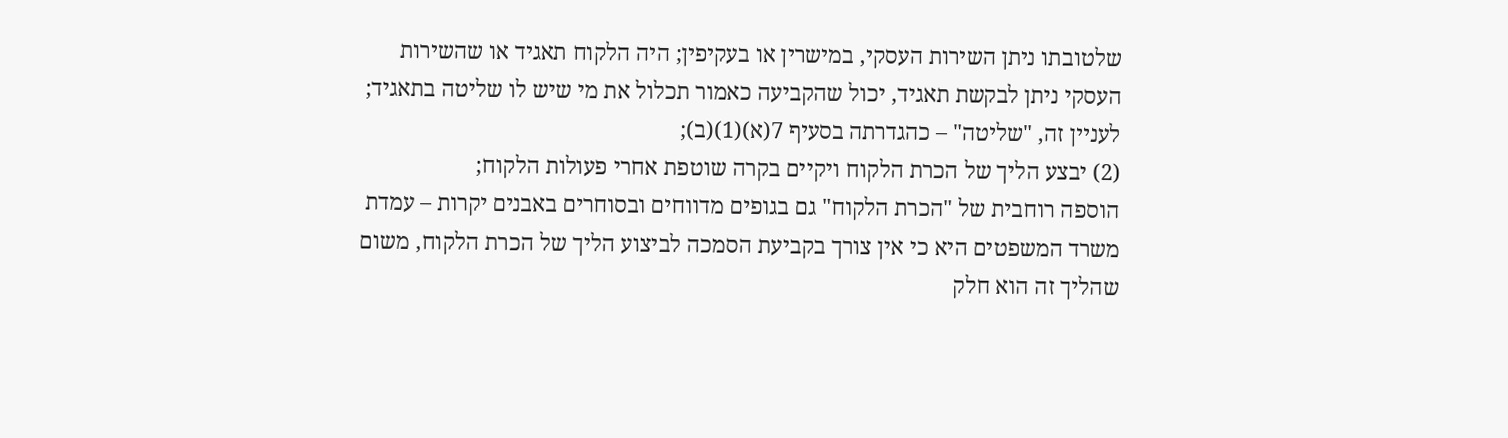שלטובתו ניתן השירות העסקי, במישרין או בעקיפין; היה הלקוח תאגיד או שהשירות העסקי ניתן לבקשת תאגיד, יכול שהקביעה כאמור תכלול את מי שיש לו שליטה בתאגיד; לעניין זה, "שליטה" – כהגדרתה בסעיף 7(א)(1)(ב);
(2) יבצע הליך של הכרת הלקוח ויקיים בקרה שוטפת אחרי פעולות הלקוח;
הוספה רוחבית של "הכרת הלקוח" גם בגופים מדווחים ובסוחרים באבנים יקרות – עמדת משרד המשפטים היא כי אין צורך בקביעת הסמכה לביצוע הליך של הכרת הלקוח, משום שהליך זה הוא חלק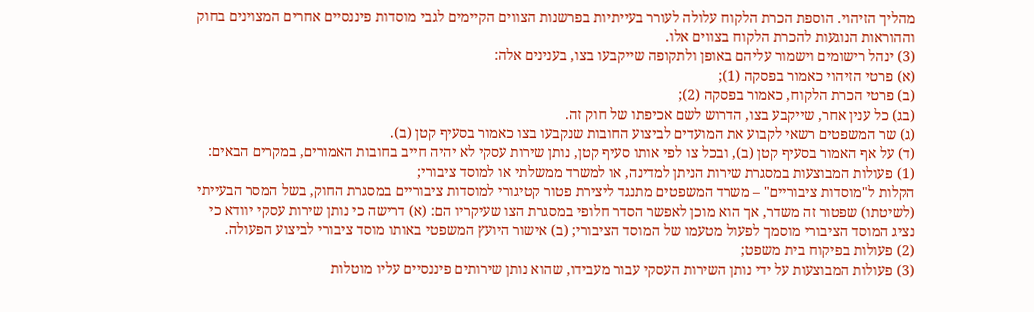מהליך הזיהוי. הוספת הכרת הלקוח עלולה לעורר בעייתיות בפרשנות הצווים הקיימים לגבי מוסדות פיננסיים אחרים המצוינים בחוק וההוראות הנוגעות להכרת הלקוח בצווים אלו.
(3) ינהל רישומים וישמור עליהם באופן ולתקופה שייקבעו בצו, בענינים אלה:
(א) פרטי הזיהוי כאמור בפסקה (1);
(ב) פרטי הכרת הלקוח, כאמור בפסקה (2);
(בג) כל ענין אחר, שייקבע בצו, הדרוש לשם אכיפתו של חוק זה.
(ג) שר המשפטים רשאי לקבוע את המועדים לביצוע החובות שנקבעו בצו כאמור בסעיף קטן (ב).
(ד) על אף האמור בסעיף קטן (ב), ובכל צו לפי אותו סעיף קטן, נותן שירות עסקי לא יהיה חייב בחובות האמורים, במקרים הבאים:
(1) פעולות המבוצעות במסגרת שירות הניתן למדינה, או למשרד ממשלתי או למוסד ציבורי;
הקלות ל"מוסדות ציבוריים" – משרד המשפטים מתנגד ליצירת פטור קטיגורי למוסדות ציבוריים במסגרת החוק, בשל המסר הבעייתי (לשיטתו) שפטור זה משדר, אך הוא מוכן לאפשר הסדר חלופי במסגרת הצו שעיקריו הם: (א) דרישה כי נותן שירות עסקי יוודא כי נציג המוסד הציבורי מוסמך לפעול מטעמו של המוסד הציבורי; (ב) אישור היועץ המשפטי באותו מוסד ציבורי לביצוע הפעולה.
(2) פעולות בפיקוח בית משפט;
(3) פעולות המבוצעות על ידי נותן השירות העסקי עבור מעבידו, שהוא נותן שירותים פיננסיים עליו מוטלות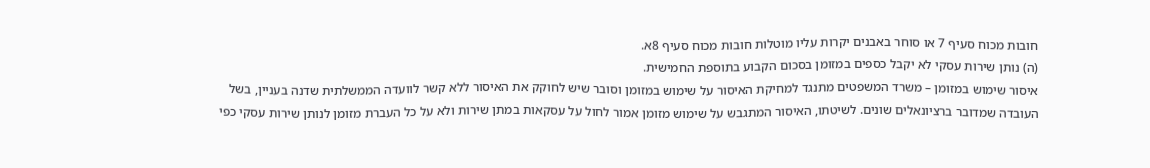חובות מכוח סעיף 7 או סוחר באבנים יקרות עליו מוטלות חובות מכוח סעיף 8א.
(ה) נותן שירות עסקי לא יקבל כספים במזומן בסכום הקבוע בתוספת החמישית.
איסור שימוש במזומן – משרד המשפטים מתנגד למחיקת האיסור על שימוש במזומן וסובר שיש לחוקק את האיסור ללא קשר לוועדה הממשלתית שדנה בעניין, בשל העובדה שמדובר ברציונאלים שונים. לשיטתו, האיסור המתגבש על שימוש מזומן אמור לחול על עסקאות במתן שירות ולא על כל העברת מזומן לנותן שירות עסקי כפי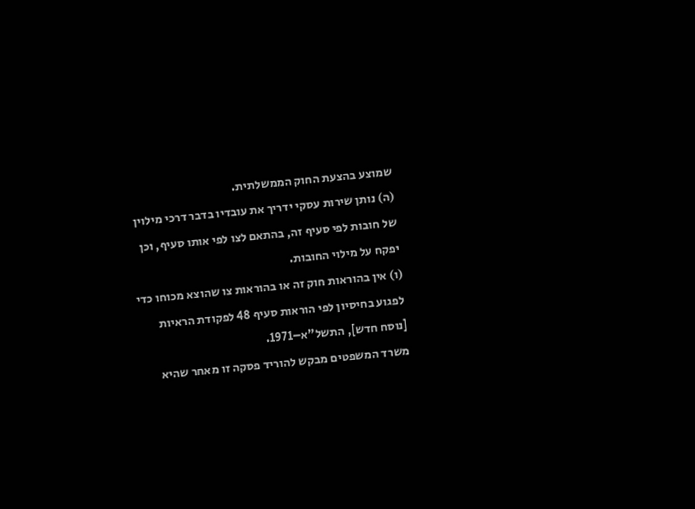שמוצע בהצעת החוק הממשלתית.
(ה) נותן שירות עסקי ידריך את עובדיו בדבר דרכי מילוין של חובות לפי סעיף זה, בהתאם לצו לפי אותו סעיף, וכן יפקח על מילוי החובות.
(ו) אין בהוראות חוק זה או בהוראות צו שהוצא מכוחו כדי לפגוע בחיסיון לפי הוראות סעיף 48 לפקודת הראיות [נוסח חדש], התשל"א–1971.
משרד המשפטים מבקש להוריד פסקה זו מאחר שהיא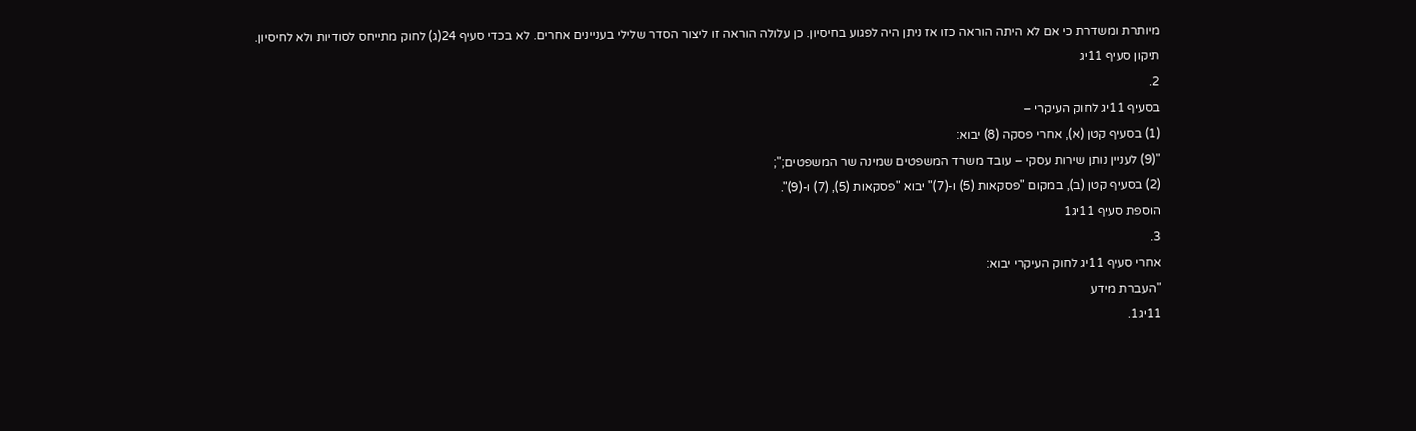מיותרת ומשדרת כי אם לא היתה הוראה כזו אז ניתן היה לפגוע בחיסיון. כן עלולה הוראה זו ליצור הסדר שלילי בעניינים אחרים. לא בכדי סעיף 24(ג) לחוק מתייחס לסודיות ולא לחיסיון.
תיקון סעיף 11יג
2.
בסעיף 11יג לחוק העיקרי –
(1) בסעיף קטן (א), אחרי פסקה (8) יבוא:
"(9) לעניין נותן שירות עסקי – עובד משרד המשפטים שמינה שר המשפטים;";
(2) בסעיף קטן (ב), במקום "פסקאות (5) ו-(7)" יבוא "פסקאות (5), (7) ו-(9)".
הוספת סעיף 11יג1
3.
אחרי סעיף 11יג לחוק העיקרי יבוא:
"העברת מידע
11יג1.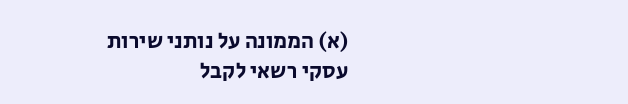(א) הממונה על נותני שירות עסקי רשאי לקבל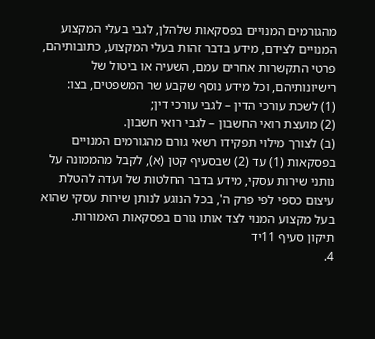מהגורמים המנויים בפסקאות שלהלן, לגבי בעלי המקצוע המנויים לצידם, מידע בדבר זהות בעלי המקצוע, כתובותיהם, פרטי התקשרות אחרים עמם, השעיה או ביטול של רישיונותיהם, וכל מידע נוסף שקבע שר המשפטים, בצו:
(1) לשכת עורכי הדין – לגבי עורכי דין;
(2) מועצת רואי החשבון – לגבי רואי חשבון.
(ב) לצורך מילוי תפקידו רשאי גורם מהגורמים המנויים בפסקאות (1) עד (2) שבסעיף קטן (א), לקבל מהממונה על נותני שירות עסקי, מידע בדבר החלטות של ועדה להטלת עיצום כספי לפי פרק ה', בכל הנוגע לנותן שירות עסקי שהוא בעל מקצוע המנוי לצד אותו גורם בפסקאות האמורות.
תיקון סעיף 11יד
4.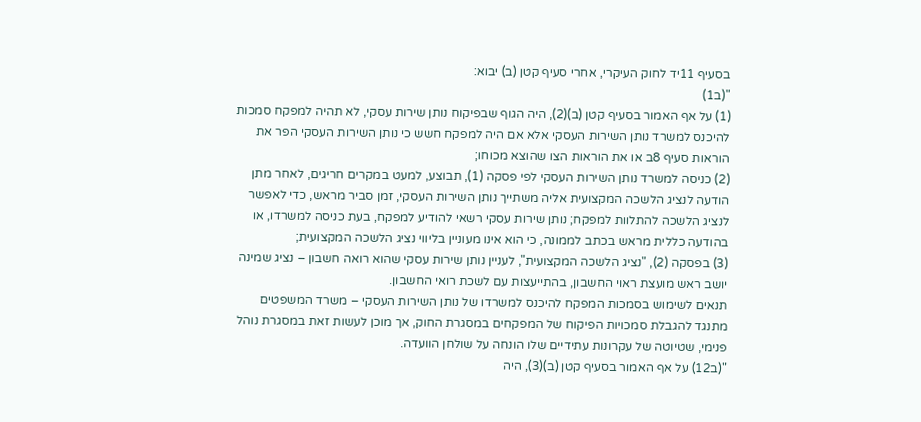בסעיף 11יד לחוק העיקרי, אחרי סעיף קטן (ב) יבוא:
"(ב1)
(1) על אף האמור בסעיף קטן (ב)(2), היה הגוף שבפיקוח נותן שירות עסקי, לא תהיה למפקח סמכות להיכנס למשרד נותן השירות העסקי אלא אם היה למפקח חשש כי נותן השירות העסקי הפר את הוראות סעיף 8ב או את הוראות הצו שהוצא מכוחו;
(2) כניסה למשרד נותן השירות העסקי לפי פסקה (1), תבוצע, למעט במקרים חריגים, לאחר מתן הודעה לנציג הלשכה המקצועית אליה משתייך נותן השירות העסקי, זמן סביר מראש, כדי לאפשר לנציג הלשכה להתלוות למפקח; נותן שירות עסקי רשאי להודיע למפקח, בעת כניסה למשרדו, או בהודעה כללית מראש בכתב לממונה, כי הוא אינו מעוניין בליווי נציג הלשכה המקצועית;
(3) בפסקה (2), "נציג הלשכה המקצועית", לעניין נותן שירות עסקי שהוא רואה חשבון – נציג שמינה יושב ראש מועצת ראוי החשבון, בהתייעצות עם לשכת רואי החשבון.
תנאים לשימוש בסמכות המפקח להיכנס למשרדו של נותן השירות העסקי – משרד המשפטים מתנגד להגבלת סמכויות הפיקוח של המפקחים במסגרת החוק, אך מוכן לעשות זאת במסגרת נוהל פנימי, שטיוטה של עקרונות עתידיים שלו הונחה על שולחן הוועדה.
"(ב12) על אף האמור בסעיף קטן (ב)(3), היה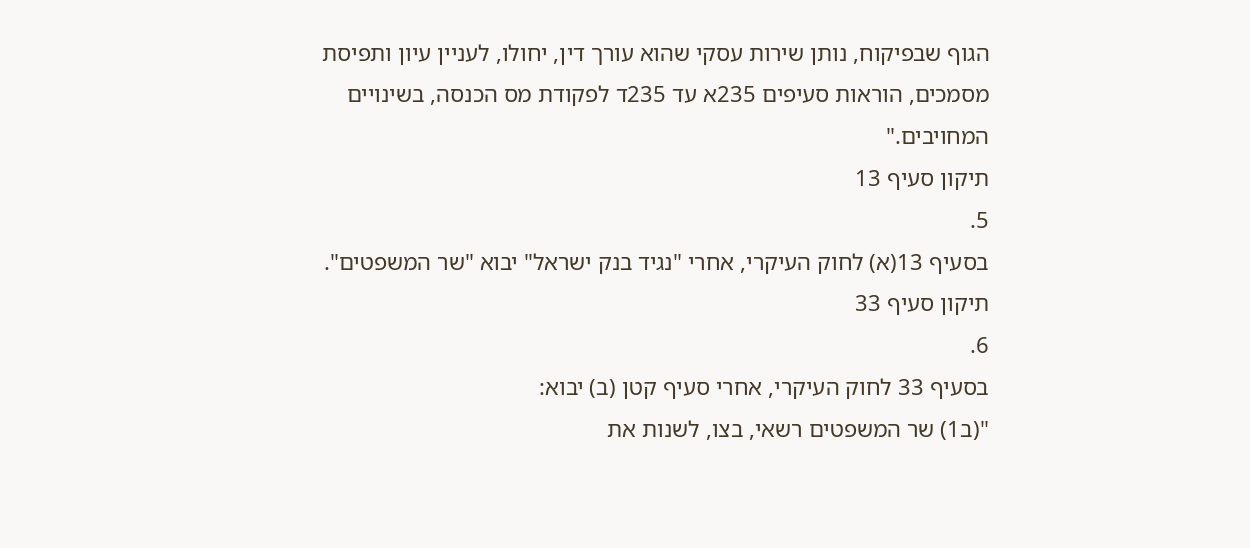הגוף שבפיקוח, נותן שירות עסקי שהוא עורך דין, יחולו, לעניין עיון ותפיסת מסמכים, הוראות סעיפים 235א עד 235ד לפקודת מס הכנסה, בשינויים המחויבים."
תיקון סעיף 13
5.
בסעיף 13(א) לחוק העיקרי, אחרי "נגיד בנק ישראל" יבוא "שר המשפטים".
תיקון סעיף 33
6.
בסעיף 33 לחוק העיקרי, אחרי סעיף קטן (ב) יבוא:
"(ב1) שר המשפטים רשאי, בצו, לשנות את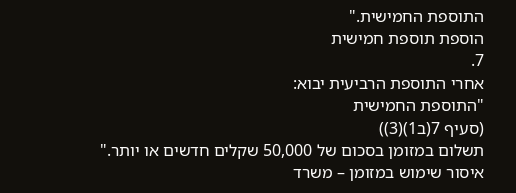התוספת החמישית."
הוספת תוספת חמישית
7.
אחרי התוספת הרביעית יבוא:
"התוספת החמישית
(סעיף 7(ב1)(3))
תשלום במזומן בסכום של 50,000 שקלים חדשים או יותר."
איסור שימוש במזומן – משרד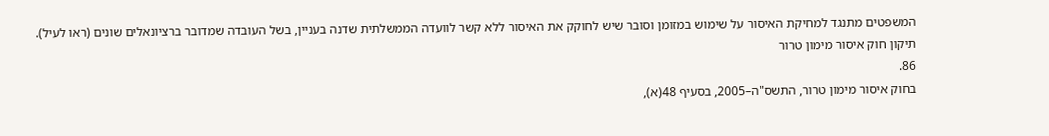המשפטים מתנגד למחיקת האיסור על שימוש במזומן וסובר שיש לחוקק את האיסור ללא קשר לוועדה הממשלתית שדנה בעניין, בשל העובדה שמדובר ברציונאלים שונים (ראו לעיל).
תיקון חוק איסור מימון טרור
86.
בחוק איסור מימון טרור, התשס"ה–2005, בסעיף 48(א),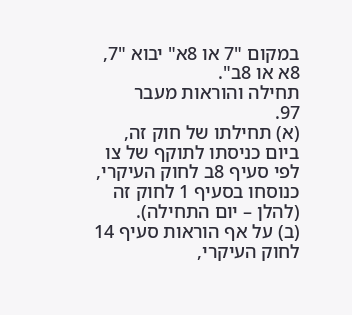במקום "7 או 8א" יבוא "7, 8א או 8ב".
תחילה והוראות מעבר
97.
(א) תחילתו של חוק זה, ביום כניסתו לתוקף של צו לפי סעיף 8ב לחוק העיקרי, כנוסחו בסעיף 1 לחוק זה (להלן – יום התחילה).
(ב) על אף הוראות סעיף 14 לחוק העיקרי,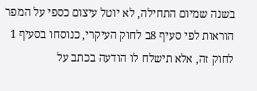בשנה שמיום התחילה, לא יוטל עיצום כספי על המפר הוראות לפי סעיף 8ב לחוק העיקרי, כנוסחו בסעיף 1 לחוק זה, אלא תישלח לו הודעה בכתב על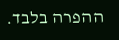ההפרה בלבד.